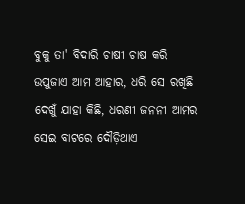ବୁକୁ ତା' ବିଦାରି ଚାଷୀ ଚାଷ କରି ଉପୁଜାଏ ଆମ ଆହାର, ଧରି ସେ ରଖିଛି ଦେଖୁଁ ଯାହା କିଛି, ଧରଣୀ ଜନନୀ ଆମର
ସେଇ ବାଟରେ ଦୌଡ଼ିଥାଏ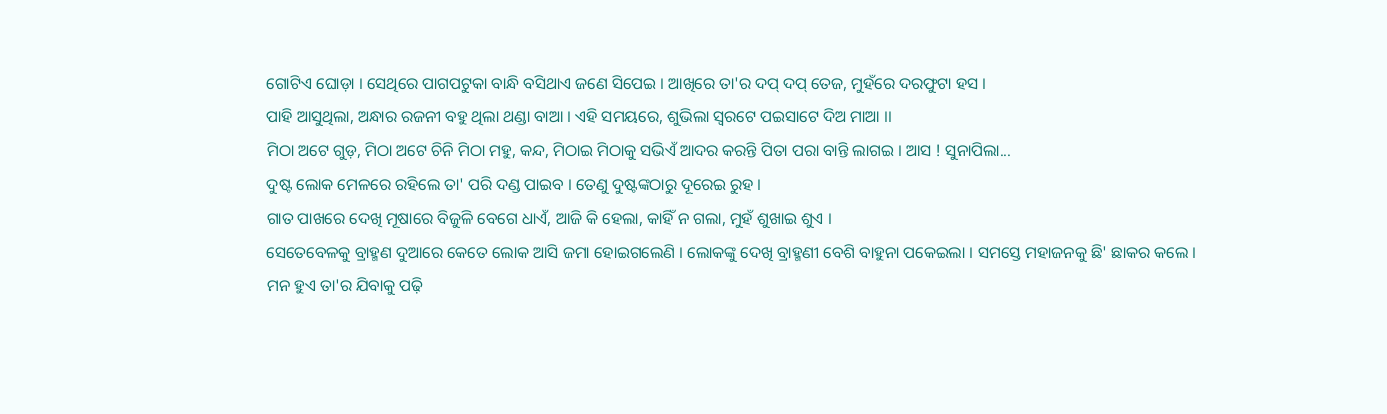ଗୋଟିଏ ଘୋଡ଼ା । ସେଥିରେ ପାଗପଟୁକା ବାନ୍ଧି ବସିଥାଏ ଜଣେ ସିପେଇ । ଆଖିରେ ତା'ର ଦପ୍ ଦପ୍ ତେଜ, ମୁହଁରେ ଦରଫୁଟା ହସ ।
ପାହି ଆସୁଥିଲା, ଅନ୍ଧାର ରଜନୀ ବହୁ ଥିଲା ଥଣ୍ଡା ବାଆ । ଏହି ସମୟରେ, ଶୁଭିଲା ସ୍ୱରଟେ ପଇସାଟେ ଦିଅ ମାଆ ।।
ମିଠା ଅଟେ ଗୁଡ଼, ମିଠା ଅଟେ ଚିନି ମିଠା ମହୁ, କନ୍ଦ, ମିଠାଇ ମିଠାକୁ ସଭିଏଁ ଆଦର କରନ୍ତି ପିତା ପରା ବାନ୍ତି ଲାଗଇ । ଆସ ! ସୁନାପିଲା...
ଦୁଷ୍ଟ ଲୋକ ମେଳରେ ରହିଲେ ତା' ପରି ଦଣ୍ଡ ପାଇବ । ତେଣୁ ଦୁଷ୍ଟଙ୍କଠାରୁ ଦୂରେଇ ରୁହ ।
ଗାତ ପାଖରେ ଦେଖି ମୂଷାରେ ବିଜୁଳି ବେଗେ ଧାଏଁ, ଆଜି କି ହେଲା, କାହିଁ ନ ଗଲା, ମୁହଁ ଶୁଖାଇ ଶୁଏ ।
ସେତେବେଳକୁ ବ୍ରାହ୍ମଣ ଦୁଆରେ କେତେ ଲୋକ ଆସି ଜମା ହୋଇଗଲେଣି । ଲୋକଙ୍କୁ ଦେଖି ବ୍ରାହ୍ମଣୀ ବେଶି ବାହୁନା ପକେଇଲା । ସମସ୍ତେ ମହାଜନକୁ ଛି' ଛାକର କଲେ ।
ମନ ହୁଏ ତା'ର ଯିବାକୁ ପଢ଼ି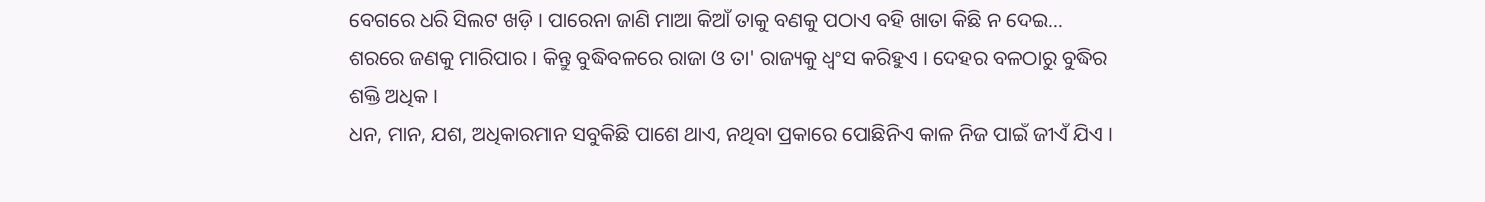ବେଗରେ ଧରି ସିଲଟ ଖଡ଼ି । ପାରେନା ଜାଣି ମାଆ କିଆଁ ତାକୁ ବଣକୁ ପଠାଏ ବହି ଖାତା କିଛି ନ ଦେଇ...
ଶରରେ ଜଣକୁ ମାରିପାର । କିନ୍ତୁ ବୁଦ୍ଧିବଳରେ ରାଜା ଓ ତା' ରାଜ୍ୟକୁ ଧ୍ୱଂସ କରିହୁଏ । ଦେହର ବଳଠାରୁ ବୁଦ୍ଧିର ଶକ୍ତି ଅଧିକ ।
ଧନ, ମାନ, ଯଶ, ଅଧିକାରମାନ ସବୁକିଛି ପାଶେ ଥାଏ, ନଥିବା ପ୍ରକାରେ ପୋଛିନିଏ କାଳ ନିଜ ପାଇଁ ଜୀଏଁ ଯିଏ ।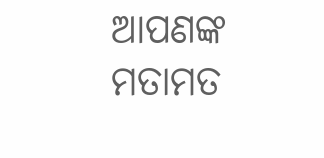ଆପଣଙ୍କ ମତାମତ